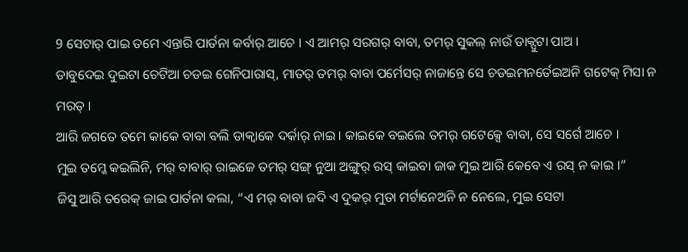9 ସେଟାର୍ ପାଇ ତମେ ଏନ୍ତାରି ପାର୍ତନା କର୍ବାର୍ ଆଚେ । ଏ ଆମର୍ ସରଗର୍ ବାବା, ତମର୍ ସୁକଲ୍ ନାଉଁ ଡାକ୍ପୁଟା ପାଅ ।
ଡାବୁଦେଇ ଦୁଇଟା ଚେଟିଆ ଚଡଇ ଗେନିପାରାସ୍, ମାତର୍ ତମର୍ ବାବା ପର୍ମେସର୍ ନାଜାନ୍ତେ ସେ ଚଡଇମନର୍ତେଇଅନି ଗଟେକ୍ ମିସା ନ ମରତ୍ ।
ଆରି ଜଗତେ ତମେ କାକେ ବାବା ବଲି ଡାକ୍ବାକେ ଦର୍କାର୍ ନାଇ । କାଇକେ ବଇଲେ ତମର୍ ଗଟେକ୍ସେ ବାବା, ସେ ସର୍ଗେ ଆଚେ ।
ମୁଇ ତମ୍କେ କଇଲିନି, ମର୍ ବାବାର୍ ରାଇଜେ ତମର୍ ସଙ୍ଗ୍ ନୁଆ ଅଙ୍ଗୁର୍ ରସ୍ କାଇବା ଜାକ ମୁଇ ଆରି କେବେ ଏ ରସ୍ ନ କାଇ ।”
ଜିସୁ ଆରି ତରେକ୍ ଜାଇ ପାର୍ତନା କଲା, “ଏ ମର୍ ବାବା ଜଦି ଏ ଦୁକର୍ ମୁତା ମର୍ଟାନେଅନି ନ ନେଲେ, ମୁଇ ସେଟା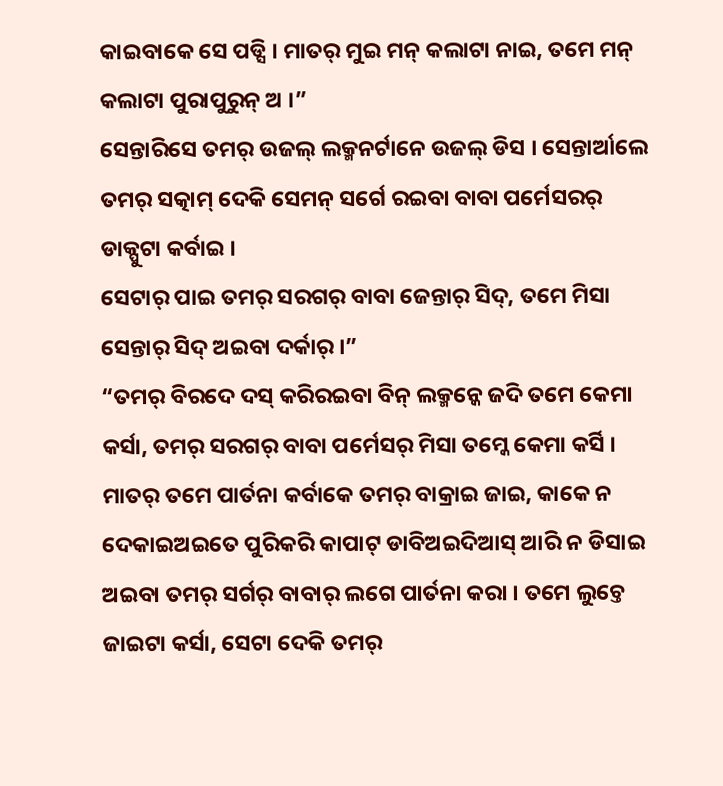କାଇବାକେ ସେ ପଡ୍ସି । ମାତର୍ ମୁଇ ମନ୍ କଲାଟା ନାଇ, ତମେ ମନ୍ କଲାଟା ପୁରାପୁରୁନ୍ ଅ ।”
ସେନ୍ତାରିସେ ତମର୍ ଉଜଲ୍ ଲକ୍ମନର୍ଟାନେ ଉଜଲ୍ ଡିସ । ସେନ୍ତାର୍ଆଲେ ତମର୍ ସତ୍କାମ୍ ଦେକି ସେମନ୍ ସର୍ଗେ ରଇବା ବାବା ପର୍ମେସରର୍ ଡାକ୍ପୁଟା କର୍ବାଇ ।
ସେଟାର୍ ପାଇ ତମର୍ ସରଗର୍ ବାବା ଜେନ୍ତାର୍ ସିଦ୍, ତମେ ମିସା ସେନ୍ତାର୍ ସିଦ୍ ଅଇବା ଦର୍କାର୍ ।”
“ତମର୍ ବିରଦେ ଦସ୍ କରିରଇବା ବିନ୍ ଲକ୍ମନ୍କେ ଜଦି ତମେ କେମା କର୍ସା, ତମର୍ ସରଗର୍ ବାବା ପର୍ମେସର୍ ମିସା ତମ୍କେ କେମା କର୍ସି ।
ମାତର୍ ତମେ ପାର୍ତନା କର୍ବାକେ ତମର୍ ବାକ୍ରାଇ ଜାଇ, କାକେ ନ ଦେକାଇଅଇତେ ପୁରିକରି କାପାଟ୍ ଡାବିଅଇଦିଆସ୍ ଆରି ନ ଡିସାଇ ଅଇବା ତମର୍ ସର୍ଗର୍ ବାବାର୍ ଲଗେ ପାର୍ତନା କରା । ତମେ ଲୁଚ୍ତେ ଜାଇଟା କର୍ସା, ସେଟା ଦେକି ତମର୍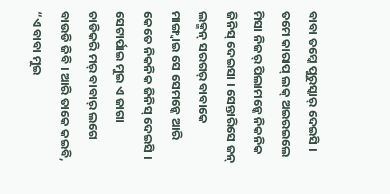ବାବା ତମ୍କେ ପୁରୁସ୍କାର୍ ଦେଇସି ।
ତମେ କାରାପ୍ ଲକ୍ ଅଇରଇଲେ ମିସା ନିଜର୍ ପିଲାମନ୍କେ ନିକନିକ ଜିନିସ୍ ଦେଇସା । ସେନ୍ତାରିସେ ଜନ୍ ଲକ୍ମନ୍ ସରଗର୍ ବାବାକେ ମାଙ୍ଗ୍ବାଇ ସେ ସେମନ୍କେ ଆରି କେତେ ନିକନିକ ଜିନିସ୍ ଦେଇସି ।
ସେଟାର୍ପାଇ ମୁଇ ଏ ଜାଗା ଚାଡିକରି ମର୍ ବାବାର୍ ଲଗେ ବାଉଡି ଜିବି । ଆରି ତାକେ କଇବି, “ଏ ବାବା ମୁଇ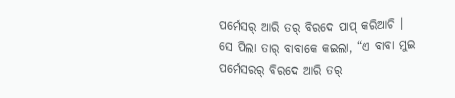ପର୍ମେସର୍ ଆରି ତର୍ ବିରଦେ ପାପ୍ କରିଆଚି ।
ସେ ପିଲା ତାର୍ ବାବାକେ କଇଲା, “ଏ ବାବା ମୁଇ ପର୍ମେସରର୍ ବିରଦେ ଆରି ତର୍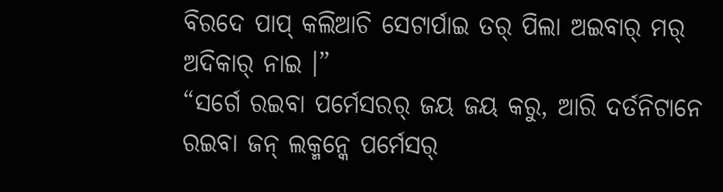ବିରଦେ ପାପ୍ କଲିଆଚି ସେଟାର୍ପାଇ ତର୍ ପିଲା ଅଇବାର୍ ମର୍ ଅଦିକାର୍ ନାଇ ।”
“ସର୍ଗେ ରଇବା ପର୍ମେସରର୍ ଜୟ ଜୟ କରୁ, ଆରି ଦର୍ତନିଟାନେ ରଇବା ଜନ୍ ଲକ୍ମନ୍କେ ପର୍ମେସର୍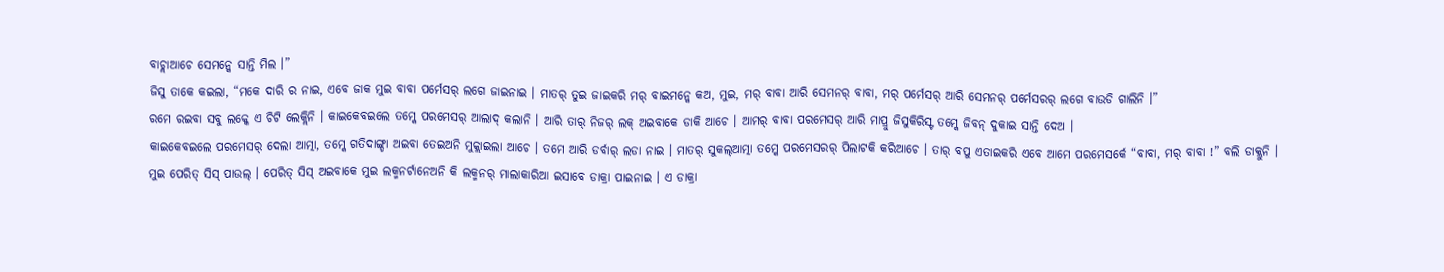ବାଚ୍ଲାଆଚେ ସେମନ୍କେ ସାନ୍ତି ମିଲ ।”
ଜିସୁ ତାକେ କଇଲା, “ମକେ ଦାରି ର ନାଇ, ଏବେ ଜାକ ମୁଇ ବାବା ପର୍ମେସର୍ ଲଗେ ଜାଇନାଇ । ମାତର୍ ତୁଇ ଜାଇକରି ମର୍ ବାଇମନ୍କେ କଅ, ମୁଇ, ମର୍ ବାବା ଆରି ସେମନର୍ ବାବା, ମର୍ ପର୍ମେସର୍ ଆରି ସେମନର୍ ପର୍ମେସରର୍ ଲଗେ ବାଉଡି ଗାଲିନି ।”
ରମେ ରଇବା ସବୁ ଲକ୍କେ ଏ ଚିଟି ଲେକ୍ଲିନି । କାଇକେବଇଲେ ତମ୍କେ ପରମେସର୍ ଆଲାଦ୍ କଲାନି । ଆରି ତାର୍ ନିଜର୍ ଲକ୍ ଅଇବାକେ ଡାକି ଆଚେ । ଆମର୍ ବାବା ପରମେସର୍ ଆରି ମାପ୍ରୁ ଜିସୁକିରିସ୍ଟ ତମ୍କେ ଜିବନ୍ ଦୁକାଇ ସାନ୍ତି ଦେଅ ।
କାଇକେବଇଲେ ପରମେସର୍ ଦେଲା ଆତ୍ମା, ତମ୍କେ ଗତିଦାଙ୍ଗ୍ଡା ଅଇବା ତେଇଅନି ମୁକ୍ଲାଇଲା ଆଚେ । ତମେ ଆରି ଡର୍ବାର୍ ଲଡା ନାଇ । ମାତର୍ ସୁକଲ୍ଆତ୍ମା ତମ୍କେ ପରମେସରର୍ ପିଲାଟକି କରିଆଚେ । ତାର୍ ବପୁ ଏତାଇକରି ଏବେ ଆମେ ପରମେସର୍କେ “ବାବା, ମର୍ ବାବା !” ବଲି ଡାକ୍ଲୁନି ।
ମୁଇ ପେରିତ୍ ସିସ୍ ପାଉଲ୍ । ପେରିତ୍ ସିସ୍ ଅଇବାକେ ମୁଇ ଲକ୍ମନର୍ଟାନେଅନି କି ଲକ୍ମନର୍ ମାଲାକାରିଆ ଇସାବେ ଡାକ୍ରା ପାଇନାଇ । ଏ ଡାକ୍ରା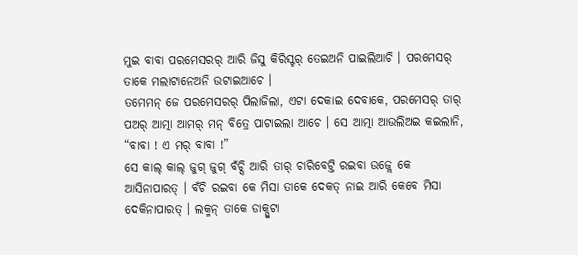ମୁଇ ବାବା ପରମେସରର୍ ଆରି ଜିସୁ କିରିସ୍ଟର୍ ତେଇଅନି ପାଇଲିଆଚି । ପରମେସର୍ ତାକେ ମଲାଟାନେଅନି ଉଟାଇଆଚେ ।
ତମେମନ୍ ଜେ ପରମେସରର୍ ପିଲାଜିଲା, ଏଟା ଦେକାଇ ଦେବାକେ, ପରମେସର୍ ତାର୍ ପଅର୍ ଆତ୍ମା ଆମର୍ ମନ୍ ବିତ୍ରେ ପାଟାଇଲା ଆଚେ । ସେ ଆତ୍ମା ଆଉଲିଅଇ କଇଲାନି, “ବାବା ! ଏ ମର୍ ବାବା !”
ସେ କାଲ୍ କାଲ୍ ଜୁଗ୍ ଜୁଗ୍ ବଁଚ୍ସି ଆରି ତାର୍ ଚାରିବେଟ୍ତି ରଇବା ଉଜ୍ଲେ କେ ଆସିନାପାରତ୍ । ବଁଚି ରଇବା କେ ମିସା ତାକେ ଦେକତ୍ ନାଇ ଆରି କେବେ ମିସା ଦେକିନାପାରତ୍ । ଲକ୍ମନ୍ ତାକେ ଡାକ୍ପୁଟା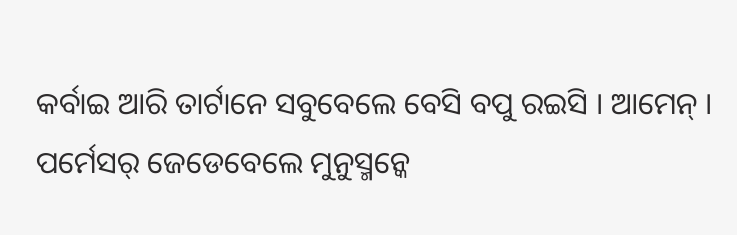କର୍ବାଇ ଆରି ତାର୍ଟାନେ ସବୁବେଲେ ବେସି ବପୁ ରଇସି । ଆମେନ୍ ।
ପର୍ମେସର୍ ଜେଡେବେଲେ ମୁନୁସ୍ମନ୍କେ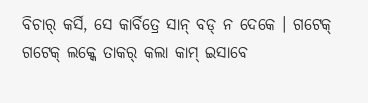ବିଚାର୍ କର୍ସି, ସେ କାର୍ବିତ୍ରେ ସାନ୍ ବଡ୍ ନ ଦେକେ । ଗଟେକ୍ ଗଟେକ୍ ଲକ୍କେ ତାକର୍ କଲା କାମ୍ ଇସାବେ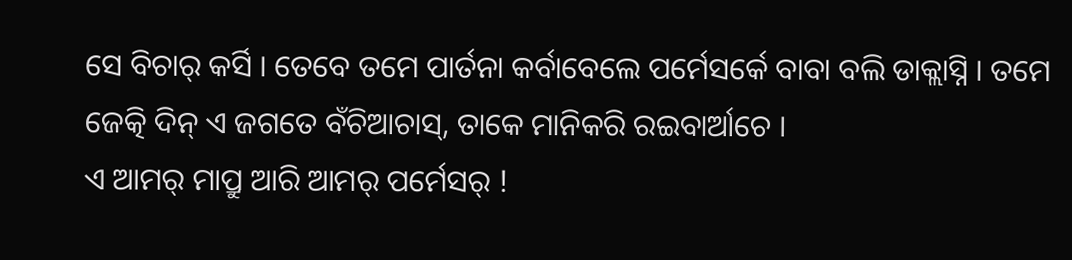ସେ ବିଚାର୍ କର୍ସି । ତେବେ ତମେ ପାର୍ତନା କର୍ବାବେଲେ ପର୍ମେସର୍କେ ବାବା ବଲି ଡାକ୍ଲାସ୍ନି । ତମେ ଜେତ୍କି ଦିନ୍ ଏ ଜଗତେ ବଁଚିଆଚାସ୍, ତାକେ ମାନିକରି ରଇବାର୍ଆଚେ ।
ଏ ଆମର୍ ମାପ୍ରୁ ଆରି ଆମର୍ ପର୍ମେସର୍ !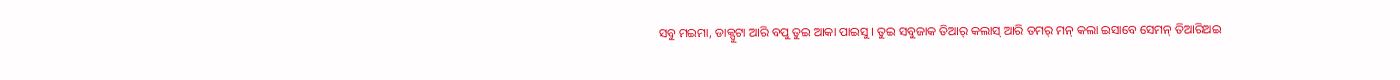ସବୁ ମଇମା, ଡାକ୍ପୁଟା ଆରି ବପୁ ତୁଇ ଆକା ପାଇସୁ । ତୁଇ ସବୁଜାକ ତିଆର୍ କଲାସ୍ ଆରି ତମର୍ ମନ୍ କଲା ଇସାବେ ସେମନ୍ ତିଆରିଅଇ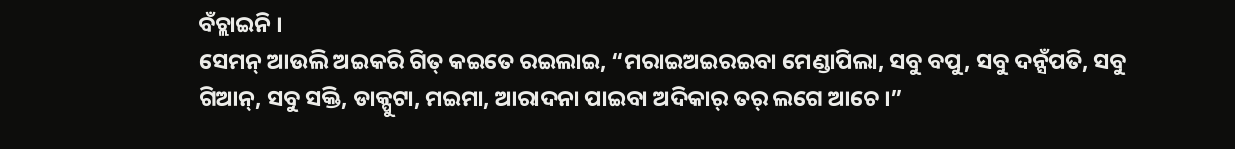ବଁଚ୍ଲାଇନି ।
ସେମନ୍ ଆଉଲି ଅଇକରି ଗିତ୍ କଇତେ ରଇଲାଇ, “ମରାଇଅଇରଇବା ମେଣ୍ଡାପିଲା, ସବୁ ବପୁ, ସବୁ ଦନ୍ସଁପତି, ସବୁ ଗିଆନ୍, ସବୁ ସକ୍ତି, ଡାକ୍ପୁଟା, ମଇମା, ଆରାଦନା ପାଇବା ଅଦିକାର୍ ତର୍ ଲଗେ ଆଚେ ।”